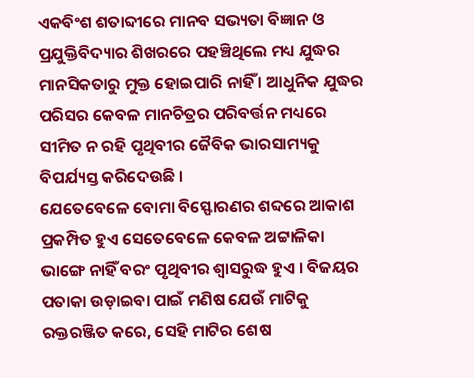ଏକବିଂଶ ଶତାବ୍ଦୀରେ ମାନବ ସଭ୍ୟତା ବିଜ୍ଞାନ ଓ ପ୍ରଯୁକ୍ତିବିଦ୍ୟାର ଶିଖରରେ ପହଞ୍ଚିଥିଲେ ମଧ୍ୟ ଯୁଦ୍ଧର ମାନସିକତାରୁ ମୁକ୍ତ ହୋଇପାରି ନାହିଁ । ଆଧୁନିକ ଯୁଦ୍ଧର ପରିସର କେବଳ ମାନଚିତ୍ରର ପରିବର୍ତ୍ତନ ମଧ୍ୟରେ ସୀମିତ ନ ରହି ପୃଥିବୀର ଜୈବିକ ଭାରସାମ୍ୟକୁ ବିପର୍ଯ୍ୟସ୍ତ କରିଦେଉଛି ।
ଯେତେବେଳେ ବୋମା ବିସ୍ଫୋରଣର ଶବ୍ଦରେ ଆକାଶ ପ୍ରକମ୍ପିତ ହୁଏ ସେତେବେଳେ କେବଳ ଅଟ୍ଟାଳିକା ଭାଙ୍ଗେ ନାହିଁ ବରଂ ପୃଥିବୀର ଶ୍ୱାସରୁଦ୍ଧ ହୁଏ । ବିଜୟର ପତାକା ଉଡ଼ାଇବା ପାଇଁ ମଣିଷ ଯେଉଁ ମାଟିକୁ ରକ୍ତରଞ୍ଜିତ କରେ, ସେହି ମାଟିର ଶେଷ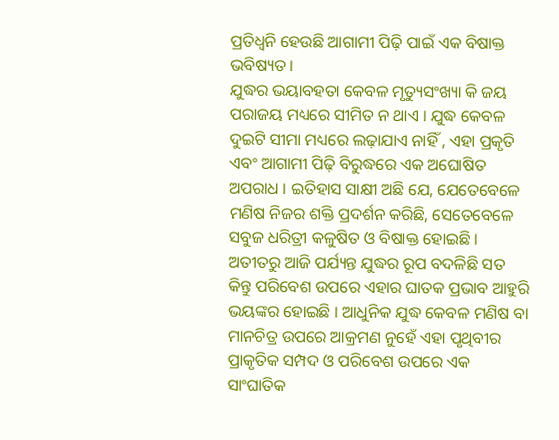ପ୍ରତିଧ୍ୱନି ହେଉଛି ଆଗାମୀ ପିଢ଼ି ପାଇଁ ଏକ ବିଷାକ୍ତ ଭବିଷ୍ୟତ ।
ଯୁଦ୍ଧର ଭୟାବହତା କେବଳ ମୃତ୍ୟୁସଂଖ୍ୟା କି ଜୟ ପରାଜୟ ମଧ୍ୟରେ ସୀମିତ ନ ଥାଏ । ଯୁଦ୍ଧ କେବଳ ଦୁଇଟି ସୀମା ମଧ୍ୟରେ ଲଢ଼ାଯାଏ ନାହିଁ , ଏହା ପ୍ରକୃତି ଏବଂ ଆଗାମୀ ପିଢ଼ି ବିରୁଦ୍ଧରେ ଏକ ଅଘୋଷିତ ଅପରାଧ । ଇତିହାସ ସାକ୍ଷୀ ଅଛି ଯେ, ଯେତେବେଳେ ମଣିଷ ନିଜର ଶକ୍ତି ପ୍ରଦର୍ଶନ କରିଛି, ସେତେବେଳେ ସବୁଜ ଧରିତ୍ରୀ କଳୁଷିତ ଓ ବିଷାକ୍ତ ହୋଇଛି । ଅତୀତରୁ ଆଜି ପର୍ଯ୍ୟନ୍ତ ଯୁଦ୍ଧର ରୂପ ବଦଳିଛି ସତ କିନ୍ତୁ ପରିବେଶ ଉପରେ ଏହାର ଘାତକ ପ୍ରଭାବ ଆହୁରି ଭୟଙ୍କର ହୋଇଛି । ଆଧୁନିକ ଯୁଦ୍ଧ କେବଳ ମଣିଷ ବା ମାନଚିତ୍ର ଉପରେ ଆକ୍ରମଣ ନୁହେଁ ଏହା ପୃଥିବୀର ପ୍ରାକୃତିକ ସମ୍ପଦ ଓ ପରିବେଶ ଉପରେ ଏକ ସାଂଘାତିକ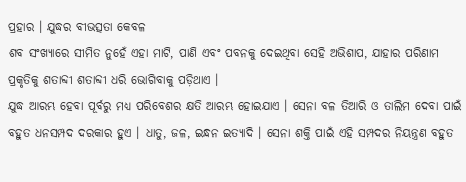ପ୍ରହାର । ଯୁଦ୍ଧର ବୀଭତ୍ସତା କେବଳ
ଶବ ସଂଖ୍ୟାରେ ସୀମିତ ନୁହେଁ ଏହା ମାଟି, ପାଣି ଏବଂ ପବନକୁ ଦେଇଥିବା ସେହି ଅଭିଶାପ, ଯାହାର ପରିଣାମ ପ୍ରକୃତିକୁ ଶତାବ୍ଦୀ ଶତାବ୍ଦୀ ଧରି ଭୋଗିବାକୁ ପଡ଼ିଥାଏ ।
ଯୁଦ୍ଧ ଆରମ୍ଭ ହେବା ପୂର୍ବରୁ ମଧ୍ୟ ପରିବେଶର କ୍ଷତି ଆରମ୍ଭ ହୋଇଯାଏ । ସେନା ବଳ ତିଆରି ଓ ତାଲିମ ଦେବା ପାଇଁ ବହୁତ ଧନସମ୍ପଦ ଦରକାର ହୁଏ । ଧାତୁ, ଜଳ, ଇନ୍ଧନ ଇତ୍ୟାଦି । ସେନା ଶକ୍ତି ପାଇଁ ଏହି ସମ୍ପଦର ନିୟନ୍ତ୍ରଣ ବହୁତ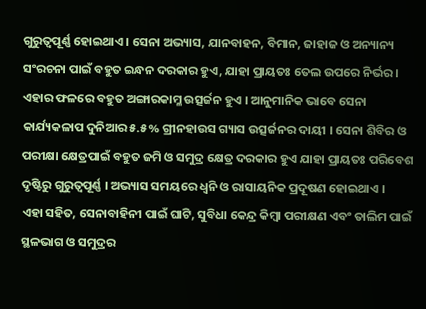ଗୁରୁତ୍ୱପୂର୍ଣ୍ଣ ହୋଇଥାଏ । ସେନା ଅଭ୍ୟାସ, ଯାନବାହନ, ବିମାନ, ଜାହାଜ ଓ ଅନ୍ୟାନ୍ୟ ସଂରଚନା ପାଇଁ ବହୁତ ଇନ୍ଧନ ଦରକାର ହୁଏ, ଯାହା ପ୍ରାୟତଃ ତେଲ ଉପରେ ନିର୍ଭର । ଏହାର ଫଳରେ ବହୁତ ଅଙ୍ଗାରକାମ୍ଳ ଉତ୍ସର୍ଜନ ହୁଏ । ଆନୁମାନିକ ଭାବେ ସେନା କାର୍ଯ୍ୟକଳାପ ଦୁନିଆର ୫.୫% ଗ୍ରୀନହାଉସ ଗ୍ୟାସ ଉତ୍ସର୍ଜନର ଦାୟୀ । ସେନା ଶିବିର ଓ ପରୀକ୍ଷା କ୍ଷେତ୍ରପାଇଁ ବହୁତ ଜମି ଓ ସମୁଦ୍ର କ୍ଷେତ୍ର ଦରକାର ହୁଏ ଯାହା ପ୍ରାୟତଃ ପରିବେଶ ଦୃଷ୍ଟିରୁ ଗୁରୁତ୍ୱପୂର୍ଣ୍ଣ । ଅଭ୍ୟାସ ସମୟରେ ଧ୍ୱନି ଓ ରାସାୟନିକ ପ୍ରଦୂଷଣ ହୋଇଥାଏ ।
ଏହା ସହିତ, ସେନାବାହିନୀ ପାଇଁ ଘାଟି, ସୁବିଧା କେନ୍ଦ୍ର କିମ୍ବା ପରୀକ୍ଷଣ ଏବଂ ତାଲିମ ପାଇଁ ସ୍ଥଳଭାଗ ଓ ସମୁଦ୍ରର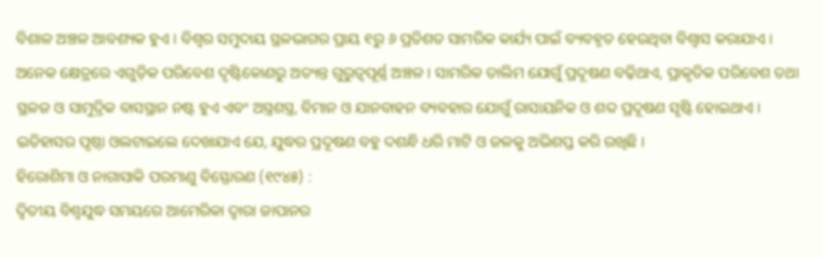ବିଶାଳ ଅଞ୍ଚଳ ଆବଶ୍ୟକ ହୁଏ । ବିଶ୍ୱର ସମୁଦାୟ ସ୍ଥଳଭାଗର ପ୍ରାୟ ୧ରୁ ୬ ପ୍ରତିଶତ ସାମରିକ କାର୍ଯ୍ୟ ପାଇଁ ବ୍ୟବହୃତ ହେଉଥିବା ବିଶ୍ୱାସ କରାଯାଏ । ଅନେକ କ୍ଷେତ୍ରରେ ଏଗୁଡ଼ିକ ପରିବେଶ ଦୃଷ୍ଟିକୋଣରୁ ଅତ୍ୟନ୍ତ ଗୁରୁତ୍ୱପୂର୍ଣ୍ଣ ଅଞ୍ଚଳ । ସାମରିକ ତାଲିମ ଯୋଗୁଁ ପ୍ରଦୂଷଣ ବଢ଼ିଥାଏ, ପ୍ରାକୃତିକ ପରିବେଶ ତଥା ସ୍ଥଳଜ ଓ ସାମୁଦ୍ରିକ ବାସସ୍ଥାନ ନଷ୍ଟ ହୁଏ ଏବଂ ଅସ୍ତ୍ରଶସ୍ତ୍ର, ବିମାନ ଓ ଯାନବାହନ ବ୍ୟବହାର ଯୋଗୁଁ ରାସାୟନିକ ଓ ଶବ୍ଦ ପ୍ରଦୂଷଣ ସୃଷ୍ଟି ହୋଇଥାଏ ।
ଇତିହାସର ପୃଷ୍ଠା ଓଲଟାଇଲେ ଦେଖାଯାଏ ଯେ, ଯୁଦ୍ଧର ପ୍ରଦୂଷଣ ବହୁ ଦଶନ୍ଧି ଧରି ମାଟି ଓ ଜଳକୁ ଅଭିଶପ୍ତ କରି ରଖିଛି ।
ହିରୋଶିମା ଓ ନାଗାସାକି ପରମାଣୁ ବିସ୍ଫୋରଣ (୧୯୪୫) :
ଦ୍ୱିତୀୟ ବିଶ୍ୱଯୁଦ୍ଧ ସମୟରେ ଆମେରିକା ଦ୍ୱାରା ଜାପାନର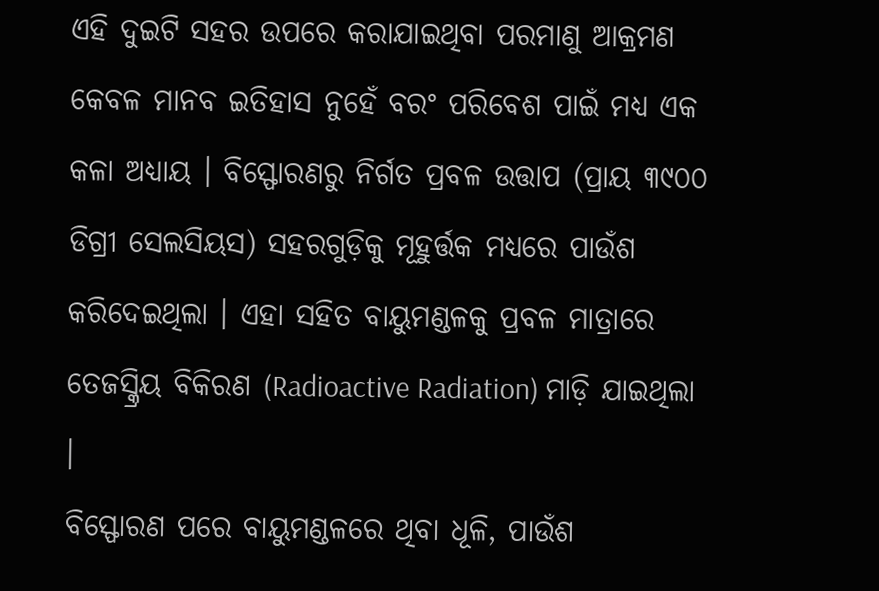ଏହି ଦୁଇଟି ସହର ଉପରେ କରାଯାଇଥିବା ପରମାଣୁ ଆକ୍ରମଣ କେବଳ ମାନବ ଇତିହାସ ନୁହେଁ ବରଂ ପରିବେଶ ପାଇଁ ମଧ୍ୟ ଏକ କଳା ଅଧ୍ୟାୟ । ବିସ୍ଫୋରଣରୁ ନିର୍ଗତ ପ୍ରବଳ ଉତ୍ତାପ (ପ୍ରାୟ ୩୯୦୦ ଡିଗ୍ରୀ ସେଲସିୟସ) ସହରଗୁଡ଼ିକୁ ମୂହୁର୍ତ୍ତକ ମଧ୍ୟରେ ପାଉଁଶ କରିଦେଇଥିଲା । ଏହା ସହିତ ବାୟୁମଣ୍ଡଳକୁ ପ୍ରବଳ ମାତ୍ରାରେ ତେଜସ୍କ୍ରିୟ ବିକିରଣ (Radioactive Radiation) ମାଡ଼ି ଯାଇଥିଲା ।
ବିସ୍ଫୋରଣ ପରେ ବାୟୁମଣ୍ଡଳରେ ଥିବା ଧୂଳି, ପାଉଁଶ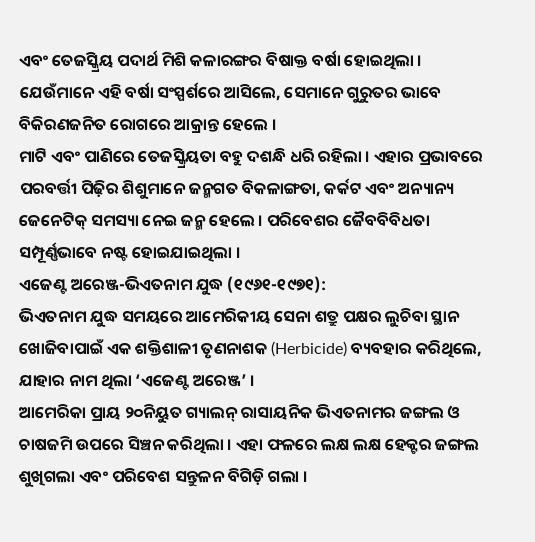ଏବଂ ତେଜସ୍କ୍ରିୟ ପଦାର୍ଥ ମିଶି କଳାରଙ୍ଗର ବିଷାକ୍ତ ବର୍ଷା ହୋଇଥିଲା । ଯେଉଁମାନେ ଏହି ବର୍ଷା ସଂସ୍ପର୍ଶରେ ଆସିଲେ, ସେମାନେ ଗୁରୁତର ଭାବେ ବିକିରଣଜନିତ ରୋଗରେ ଆକ୍ରାନ୍ତ ହେଲେ ।
ମାଟି ଏବଂ ପାଣିରେ ତେଜସ୍କ୍ରିୟତା ବହୁ ଦଶନ୍ଧି ଧରି ରହିଲା । ଏହାର ପ୍ରଭାବରେ ପରବର୍ତ୍ତୀ ପିଢ଼ିର ଶିଶୁମାନେ ଜନ୍ମଗତ ବିକଳାଙ୍ଗତା, କର୍କଟ ଏବଂ ଅନ୍ୟାନ୍ୟ ଜେନେଟିକ୍ ସମସ୍ୟା ନେଇ ଜନ୍ମ ହେଲେ । ପରିବେଶର ଜୈବବିବିଧତା ସମ୍ପୂର୍ଣ୍ଣଭାବେ ନଷ୍ଟ ହୋଇଯାଇଥିଲା ।
ଏଜେଣ୍ଟ ଅରେଞ୍ଜ-ଭିଏତନାମ ଯୁଦ୍ଧ (୧୯୬୧-୧୯୭୧):
ଭିଏତନାମ ଯୁଦ୍ଧ ସମୟରେ ଆମେରିକୀୟ ସେନା ଶତ୍ରୁ ପକ୍ଷର ଲୁଚିବା ସ୍ଥାନ ଖୋଜିବାପାଇଁ ଏକ ଶକ୍ତିଶାଳୀ ତୃଣନାଶକ (Herbicide) ବ୍ୟବହାର କରିଥିଲେ, ଯାହାର ନାମ ଥିଲା ‘ଏଜେଣ୍ଟ ଅରେଞ୍ଜ’ ।
ଆମେରିକା ପ୍ରାୟ ୨୦ନିୟୁତ ଗ୍ୟାଲନ୍ ରାସାୟନିକ ଭିଏତନାମର ଜଙ୍ଗଲ ଓ ଚାଷଜମି ଉପରେ ସିଞ୍ଚନ କରିଥିଲା । ଏହା ଫଳରେ ଲକ୍ଷ ଲକ୍ଷ ହେକ୍ଟର ଜଙ୍ଗଲ ଶୁଖିଗଲା ଏବଂ ପରିବେଶ ସନ୍ତୁଳନ ବିଗିଡ଼ି ଗଲା ।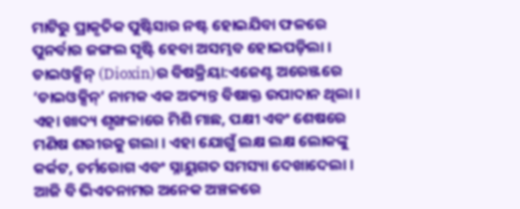ମାଟିରୁ ପ୍ରାକୃତିକ ପୁଷ୍ଟିସାର ନଷ୍ଟ ହୋଇଯିବା ଫଳରେ ପୁନର୍ବାର ଜଙ୍ଗଲ ସୃଷ୍ଟି ହେବା ଅସମ୍ଭବ ହୋଇପଡ଼ିଲା । ଡାଇଓକ୍ସିନ୍ (Dioxin)ର ବିଷକ୍ରିୟା:ଏଜେଣ୍ଟ ଅରେଞ୍ଜରେ ‘ଡାଇଓକ୍ସିନ୍’ ନାମକ ଏକ ଅତ୍ୟନ୍ତ ବିଷାକ୍ତ ଉପାଦାନ ଥିଲା । ଏହା ଖାଦ୍ୟ ଶୃଙ୍ଖଳାରେ ମିଶି ମାଛ, ପକ୍ଷୀ ଏବଂ ଶେଷରେ ମଣିଷ ଶରୀରକୁ ଗଲା । ଏହା ଯୋଗୁଁ ଲକ୍ଷ ଲକ୍ଷ ଲୋକଙ୍କୁ କର୍କଟ, ଚର୍ମରୋଗ ଏବଂ ସ୍ନାୟୁଗତ ସମସ୍ୟା ଦେଖାଦେଲା । ଆଜି ବି ଭିଏତନାମର ଅନେକ ଅଞ୍ଚଳରେ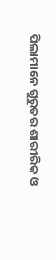ପିଲାମାନେ ଗୁରୁତର ଶାରୀରିକ ଓ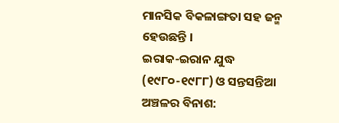ମାନସିକ ବିକଳାଙ୍ଗତା ସହ ଜନ୍ମ ହେଉଛନ୍ତି ।
ଇରାକ-ଇରାନ ଯୁଦ୍ଧ (୧୯୮୦-୧୯୮୮) ଓ ସନ୍ତସନ୍ତିଆ ଅଞ୍ଚଳର ବିନାଶ: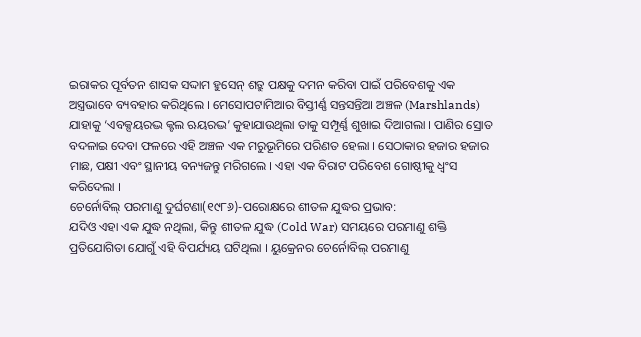ଇରାକର ପୂର୍ବତନ ଶାସକ ସଦ୍ଦାମ ହୁସେନ୍ ଶତ୍ରୁ ପକ୍ଷକୁ ଦମନ କରିବା ପାଇଁ ପରିବେଶକୁ ଏକ ଅସ୍ତ୍ରଭାବେ ବ୍ୟବହାର କରିଥିଲେ । ମେସୋପଟାମିଆର ବିସ୍ତୀର୍ଣ୍ଣ ସନ୍ତସନ୍ତିଆ ଅଞ୍ଚଳ (Marshlands) ଯାହାକୁ ‘ଏବକ୍ସୟରଦ୍ଭ କ୍ଟଲ ଋୟରଦ୍ଭ’ କୁହାଯାଉଥିଲା ତାକୁ ସମ୍ପୂର୍ଣ୍ଣ ଶୁଖାଇ ଦିଆଗଲା । ପାଣିର ସ୍ରୋତ ବଦଳାଇ ଦେବା ଫଳରେ ଏହି ଅଞ୍ଚଳ ଏକ ମରୁଭୂମିରେ ପରିଣତ ହେଲା । ସେଠାକାର ହଜାର ହଜାର ମାଛ, ପକ୍ଷୀ ଏବଂ ସ୍ଥାନୀୟ ବନ୍ୟଜନ୍ତୁ ମରିଗଲେ । ଏହା ଏକ ବିରାଟ ପରିବେଶ ଗୋଷ୍ଠୀକୁ ଧ୍ୱଂସ କରିଦେଲା ।
ଚେର୍ନୋବିଲ୍ ପରମାଣୁ ଦୁର୍ଘଟଣା(୧୯୮୬)-ପରୋକ୍ଷରେ ଶୀତଳ ଯୁଦ୍ଧର ପ୍ରଭାବ:
ଯଦିଓ ଏହା ଏକ ଯୁଦ୍ଧ ନଥିଲା, କିନ୍ତୁ ଶୀତଳ ଯୁଦ୍ଧ (Cold War) ସମୟରେ ପରମାଣୁ ଶକ୍ତି ପ୍ରତିଯୋଗିତା ଯୋଗୁଁ ଏହି ବିପର୍ଯ୍ୟୟ ଘଟିଥିଲା । ୟୁକ୍ରେନର ଚେର୍ନୋବିଲ୍ ପରମାଣୁ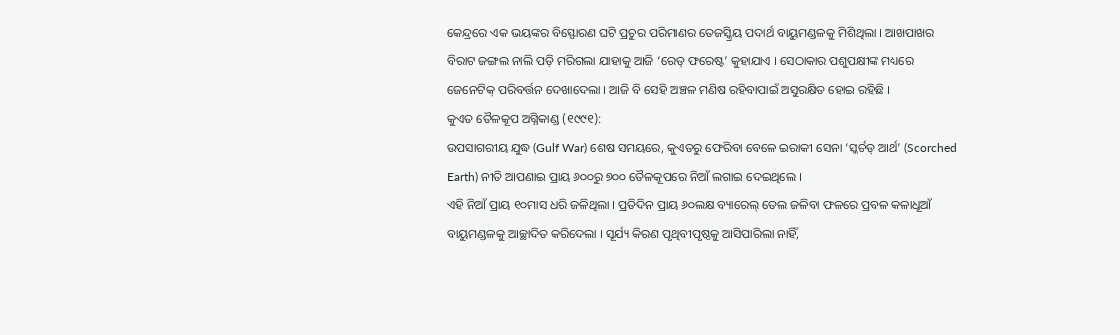କେନ୍ଦ୍ରରେ ଏକ ଭୟଙ୍କର ବିସ୍ଫୋରଣ ଘଟି ପ୍ରଚୁର ପରିମାଣର ତେଜସ୍କ୍ରିୟ ପଦାର୍ଥ ବାୟୁମଣ୍ଡଳକୁ ମିଶିଥିଲା । ଆଖପାଖର ବିରାଟ ଜଙ୍ଗଲ ନାଲି ପଡ଼ି ମରିଗଲା ଯାହାକୁ ଆଜି ‘ରେଡ୍ ଫରେଷ୍ଟ’ କୁହାଯାଏ । ସେଠାକାର ପଶୁପକ୍ଷୀଙ୍କ ମଧ୍ୟରେ ଜେନେଟିକ୍ ପରିବର୍ତ୍ତନ ଦେଖାଦେଲା । ଆଜି ବି ସେହି ଅଞ୍ଚଳ ମଣିଷ ରହିବାପାଇଁ ଅସୁରକ୍ଷିତ ହୋଇ ରହିଛି ।
କୁଏତ ତୈଳକୂପ ଅଗ୍ନିକାଣ୍ଡ (୧୯୯୧):
ଉପସାଗରୀୟ ଯୁଦ୍ଧ (Gulf War) ଶେଷ ସମୟରେ, କୁଏତରୁ ଫେରିବା ବେଳେ ଇରାକୀ ସେନା ‘ସ୍କର୍ଚଡ୍ ଆର୍ଥ’ (Scorched Earth) ନୀତି ଆପଣାଇ ପ୍ରାୟ ୬୦୦ରୁ ୭୦୦ ତୈଳକୂପରେ ନିଆଁ ଲଗାଇ ଦେଇଥିଲେ ।
ଏହି ନିଆଁ ପ୍ରାୟ ୧୦ମାସ ଧରି ଜଳିଥିଲା । ପ୍ରତିଦିନ ପ୍ରାୟ ୬୦ଲକ୍ଷ ବ୍ୟାରେଲ୍ ତେଲ ଜଳିବା ଫଳରେ ପ୍ରବଳ କଳାଧୂଆଁ ବାୟୁମଣ୍ଡଳକୁ ଆଚ୍ଛାଦିତ କରିଦେଲା । ସୂର୍ଯ୍ୟ କିରଣ ପୃଥିବୀପୃଷ୍ଠକୁ ଆସିପାରିଲା ନାହିଁ,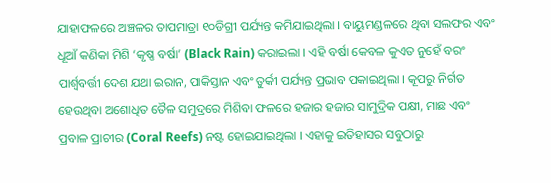ଯାହାଫଳରେ ଅଞ୍ଚଳର ତାପମାତ୍ରା ୧୦ଡିଗ୍ରୀ ପର୍ଯ୍ୟନ୍ତ କମିଯାଇଥିଲା । ବାୟୁମଣ୍ଡଳରେ ଥିବା ସଲଫର ଏବଂ ଧୂଆଁ କଣିକା ମିଶି ‘କୃଷ୍ଣ ବର୍ଷା’ (Black Rain) କରାଇଲା । ଏହି ବର୍ଷା କେବଳ କୁଏତ ନୁହେଁ ବରଂ ପାର୍ଶ୍ୱବର୍ତ୍ତୀ ଦେଶ ଯଥା ଇରାନ, ପାକିସ୍ତାନ ଏବଂ ତୁର୍କୀ ପର୍ଯ୍ୟନ୍ତ ପ୍ରଭାବ ପକାଇଥିଲା । କୂପରୁ ନିର୍ଗତ ହେଉଥିବା ଅଶୋଧିତ ତୈଳ ସମୁଦ୍ରରେ ମିଶିବା ଫଳରେ ହଜାର ହଜାର ସାମୁଦ୍ରିକ ପକ୍ଷୀ, ମାଛ ଏବଂ ପ୍ରବାଳ ପ୍ରାଚୀର (Coral Reefs) ନଷ୍ଟ ହୋଇଯାଇଥିଲା । ଏହାକୁ ଇତିହାସର ସବୁଠାରୁ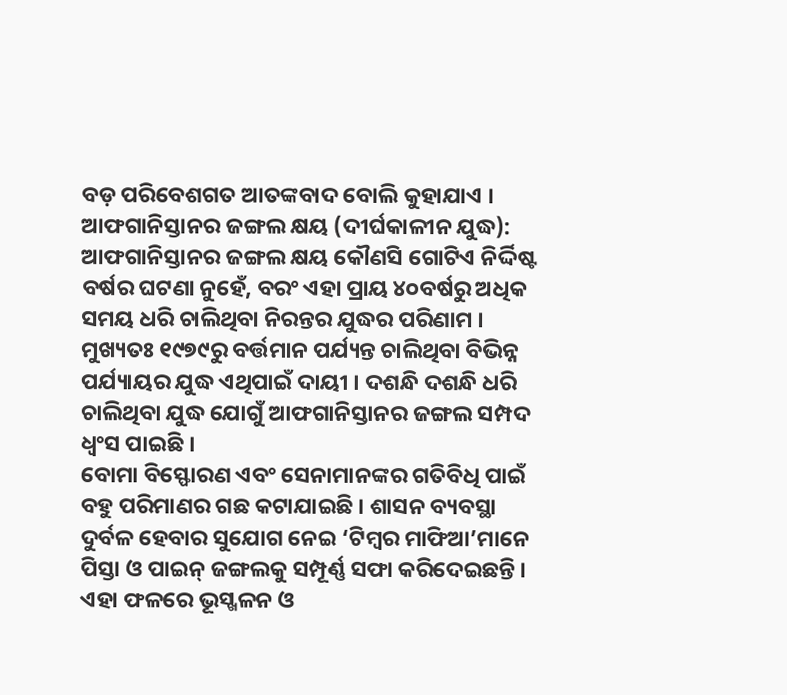ବଡ଼ ପରିବେଶଗତ ଆତଙ୍କବାଦ ବୋଲି କୁହାଯାଏ ।
ଆଫଗାନିସ୍ତାନର ଜଙ୍ଗଲ କ୍ଷୟ (ଦୀର୍ଘକାଳୀନ ଯୁଦ୍ଧ):
ଆଫଗାନିସ୍ତାନର ଜଙ୍ଗଲ କ୍ଷୟ କୌଣସି ଗୋଟିଏ ନିର୍ଦ୍ଦିଷ୍ଟ ବର୍ଷର ଘଟଣା ନୁହେଁ, ବରଂ ଏହା ପ୍ରାୟ ୪୦ବର୍ଷରୁ ଅଧିକ ସମୟ ଧରି ଚାଲିଥିବା ନିରନ୍ତର ଯୁଦ୍ଧର ପରିଣାମ । ମୁଖ୍ୟତଃ ୧୯୭୯ରୁ ବର୍ତ୍ତମାନ ପର୍ଯ୍ୟନ୍ତ ଚାଲିଥିବା ବିଭିନ୍ନ ପର୍ଯ୍ୟାୟର ଯୁଦ୍ଧ ଏଥିପାଇଁ ଦାୟୀ । ଦଶନ୍ଧି ଦଶନ୍ଧି ଧରି ଚାଲିଥିବା ଯୁଦ୍ଧ ଯୋଗୁଁ ଆଫଗାନିସ୍ତାନର ଜଙ୍ଗଲ ସମ୍ପଦ ଧ୍ୱଂସ ପାଇଛି ।
ବୋମା ବିସ୍ଫୋରଣ ଏବଂ ସେନାମାନଙ୍କର ଗତିବିଧି ପାଇଁ ବହୁ ପରିମାଣର ଗଛ କଟାଯାଇଛି । ଶାସନ ବ୍ୟବସ୍ଥା ଦୁର୍ବଳ ହେବାର ସୁଯୋଗ ନେଇ ‘ଟିମ୍ବର ମାଫିଆ’ମାନେ ପିସ୍ତା ଓ ପାଇନ୍ ଜଙ୍ଗଲକୁ ସମ୍ପୂର୍ଣ୍ଣ ସଫା କରିଦେଇଛନ୍ତି । ଏହା ଫଳରେ ଭୂସ୍ଖଳନ ଓ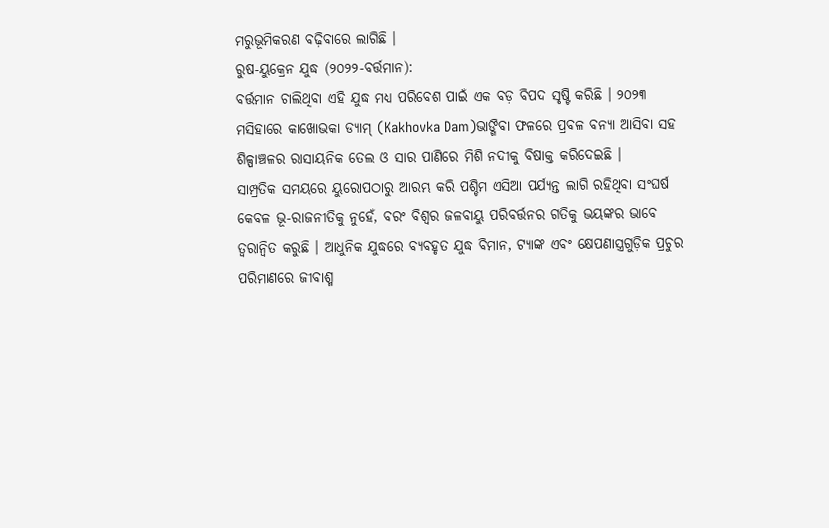ମରୁଭୂମିକରଣ ବଢ଼ିବାରେ ଲାଗିଛି ।
ରୁଷ-ୟୁକ୍ରେନ ଯୁଦ୍ଧ (୨୦୨୨-ବର୍ତ୍ତମାନ):
ବର୍ତ୍ତମାନ ଚାଲିଥିବା ଏହି ଯୁଦ୍ଧ ମଧ୍ୟ ପରିବେଶ ପାଇଁ ଏକ ବଡ଼ ବିପଦ ସୃଷ୍ଟି କରିଛି । ୨୦୨୩ ମସିହାରେ କାଖୋଭକା ଡ୍ୟାମ୍ (Kakhovka Dam)ଭାଙ୍ଗିବା ଫଳରେ ପ୍ରବଳ ବନ୍ୟା ଆସିବା ସହ ଶିଳ୍ପାଞ୍ଚଳର ରାସାୟନିକ ତେଲ ଓ ସାର ପାଣିରେ ମିଶି ନଦୀକୁ ବିଷାକ୍ତ କରିଦେଇଛି ।
ସାମ୍ପ୍ରତିକ ସମୟରେ ୟୁରୋପଠାରୁ ଆରମ୍ଭ କରି ପଶ୍ଚିମ ଏସିଆ ପର୍ଯ୍ୟନ୍ତ ଲାଗି ରହିଥିବା ସଂଘର୍ଷ କେବଳ ଭୂ-ରାଜନୀତିକୁ ନୁହେଁ, ବରଂ ବିଶ୍ୱର ଜଳବାୟୁ ପରିବର୍ତ୍ତନର ଗତିକୁ ଭୟଙ୍କର ଭାବେ ତ୍ୱରାନ୍ୱିତ କରୁଛି । ଆଧୁନିକ ଯୁଦ୍ଧରେ ବ୍ୟବହୃତ ଯୁଦ୍ଧ ବିମାନ, ଟ୍ୟାଙ୍କ ଏବଂ କ୍ଷେପଣାସ୍ତ୍ରଗୁଡ଼ିକ ପ୍ରଚୁର ପରିମାଣରେ ଜୀବାଶ୍ମ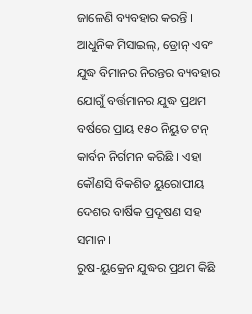ଜାଳେଣି ବ୍ୟବହାର କରନ୍ତି ।
ଆଧୁନିକ ମିସାଇଲ୍, ଡ୍ରୋନ୍ ଏବଂ ଯୁଦ୍ଧ ବିମାନର ନିରନ୍ତର ବ୍ୟବହାର ଯୋଗୁଁ ବର୍ତ୍ତମାନର ଯୁଦ୍ଧ ପ୍ରଥମ ବର୍ଷରେ ପ୍ରାୟ ୧୫୦ ନିୟୁତ ଟନ୍ କାର୍ବନ ନିର୍ଗମନ କରିଛି । ଏହା କୌଣସି ବିକଶିତ ୟୁରୋପୀୟ ଦେଶର ବାର୍ଷିକ ପ୍ରଦୂଷଣ ସହ ସମାନ ।
ରୁଷ-ୟୁକ୍ରେନ ଯୁଦ୍ଧର ପ୍ରଥମ କିଛି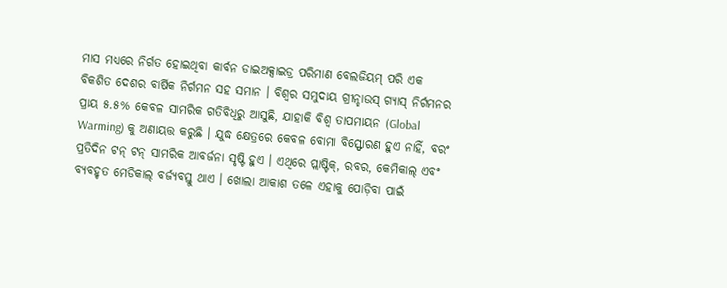ମାସ ମଧ୍ୟରେ ନିର୍ଗତ ହୋଇଥିବା କାର୍ବନ ଡାଇଅକ୍ସାଇଡ୍ର ପରିମାଣ ବେଲଜିୟମ୍ ପରି ଏକ ବିକଶିତ ଦେଶର ବାର୍ଷିକ ନିର୍ଗମନ ସହ ସମାନ । ବିଶ୍ୱର ସମୁଦାୟ ଗ୍ରୀନ୍ହାଉସ୍ ଗ୍ୟାସ୍ ନିର୍ଗମନର ପ୍ରାୟ ୫.୫% କେବଳ ସାମରିକ ଗତିବିଧିରୁ ଆସୁଛି, ଯାହାକି ବିଶ୍ୱ ତାପମାୟନ (Global Warming) କୁ ଅଣାୟତ୍ତ କରୁଛି । ଯୁଦ୍ଧ କ୍ଷେତ୍ରରେ କେବଳ ବୋମା ବିସ୍ଫୋରଣ ହୁଏ ନାହିଁ, ବରଂ ପ୍ରତିଦିନ ଟନ୍ ଟନ୍ ସାମରିକ ଆବର୍ଜନା ସୃଷ୍ଟି ହୁଏ । ଏଥିରେ ପ୍ଲାଷ୍ଟିକ୍, ରବର, କେମିକାଲ୍ ଏବଂ ବ୍ୟବହୃତ ମେଡିକାଲ୍ ବର୍ଜ୍ୟବସ୍ତୁ ଥାଏ । ଖୋଲା ଆକାଶ ତଳେ ଏହାକୁ ପୋଡ଼ିବା ପାଇଁ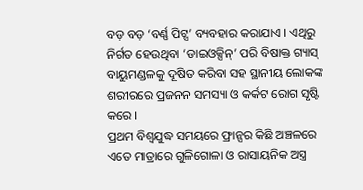ବଡ଼ ବଡ଼ ‘ବର୍ଣ୍ଣ ପିଟ୍ସ’ ବ୍ୟବହାର କରାଯାଏ । ଏଥିରୁ ନିର୍ଗତ ହେଉଥିବା ‘ଡାଇଓକ୍ସିନ୍’ ପରି ବିଷାକ୍ତ ଗ୍ୟାସ୍ ବାୟୁମଣ୍ଡଳକୁ ଦୂଷିତ କରିବା ସହ ସ୍ଥାନୀୟ ଲୋକଙ୍କ ଶରୀରରେ ପ୍ରଜନନ ସମସ୍ୟା ଓ କର୍କଟ ରୋଗ ସୃଷ୍ଟି କରେ ।
ପ୍ରଥମ ବିଶ୍ୱଯୁଦ୍ଧ ସମୟରେ ଫ୍ରାନ୍ସର କିଛି ଅଞ୍ଚଳରେ ଏତେ ମାତ୍ରାରେ ଗୁଳିଗୋଳା ଓ ରାସାୟନିକ ଅସ୍ତ୍ର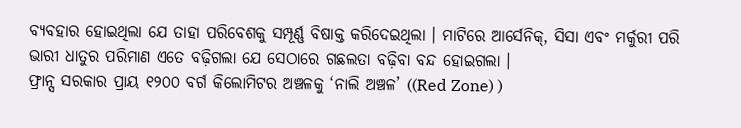ବ୍ୟବହାର ହୋଇଥିଲା ଯେ ତାହା ପରିବେଶକୁ ସମ୍ପୂର୍ଣ୍ଣ ବିଷାକ୍ତ କରିଦେଇଥିଲା । ମାଟିରେ ଆର୍ସେନିକ୍, ସିସା ଏବଂ ମର୍କୁରୀ ପରି ଭାରୀ ଧାତୁର ପରିମାଣ ଏତେ ବଢ଼ିଗଲା ଯେ ସେଠାରେ ଗଛଲତା ବଢ଼ିବା ବନ୍ଦ ହୋଇଗଲା ।
ଫ୍ରାନ୍ସ ସରକାର ପ୍ରାୟ ୧୨୦୦ ବର୍ଗ କିଲୋମିଟର ଅଞ୍ଚଳକୁ ‘ନାଲି ଅଞ୍ଚଳ’ ((Red Zone) )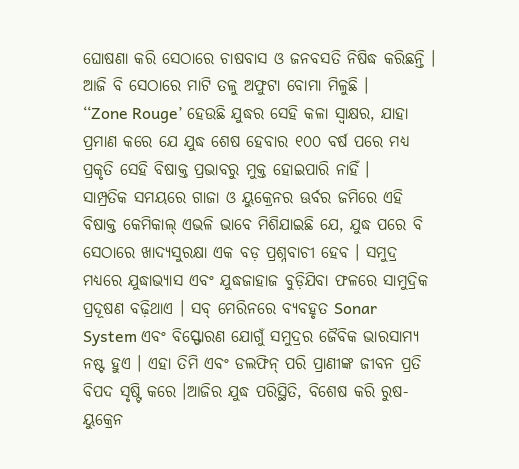ଘୋଷଣା କରି ସେଠାରେ ଚାଷବାସ ଓ ଜନବସତି ନିଷିଦ୍ଧ କରିଛନ୍ତି । ଆଜି ବି ସେଠାରେ ମାଟି ତଳୁ ଅଫୁଟା ବୋମା ମିଳୁଛି ।
‘‘Zone Rouge’ ହେଉଛି ଯୁଦ୍ଧର ସେହି କଳା ସ୍ୱାକ୍ଷର, ଯାହା ପ୍ରମାଣ କରେ ଯେ ଯୁଦ୍ଧ ଶେଷ ହେବାର ୧୦୦ ବର୍ଷ ପରେ ମଧ୍ୟ ପ୍ରକୃତି ସେହି ବିଷାକ୍ତ ପ୍ରଭାବରୁ ମୁକ୍ତ ହୋଇପାରି ନାହିଁ ।
ସାମ୍ପ୍ରତିକ ସମୟରେ ଗାଜା ଓ ୟୁକ୍ରେନର ଊର୍ବର ଜମିରେ ଏହି ବିଷାକ୍ତ କେମିକାଲ୍ ଏଭଳି ଭାବେ ମିଶିଯାଇଛି ଯେ, ଯୁଦ୍ଧ ପରେ ବି ସେଠାରେ ଖାଦ୍ୟସୁରକ୍ଷା ଏକ ବଡ଼ ପ୍ରଶ୍ନବାଚୀ ହେବ । ସମୁଦ୍ର ମଧ୍ୟରେ ଯୁଦ୍ଧାଭ୍ୟାସ ଏବଂ ଯୁଦ୍ଧଜାହାଜ ବୁଡ଼ିଯିବା ଫଳରେ ସାମୁଦ୍ରିକ ପ୍ରଦୂଷଣ ବଢ଼ିଥାଏ । ସବ୍ ମେରିନରେ ବ୍ୟବହୃତ Sonar System ଏବଂ ବିସ୍ଫୋରଣ ଯୋଗୁଁ ସମୁଦ୍ରର ଜୈବିକ ଭାରସାମ୍ୟ ନଷ୍ଟ ହୁଏ । ଏହା ତିମି ଏବଂ ଡଲଫିନ୍ ପରି ପ୍ରାଣୀଙ୍କ ଜୀବନ ପ୍ରତି ବିପଦ ସୃଷ୍ଟି କରେ ।ଆଜିର ଯୁଦ୍ଧ ପରିସ୍ଥିତି, ବିଶେଷ କରି ରୁଷ-ୟୁକ୍ରେନ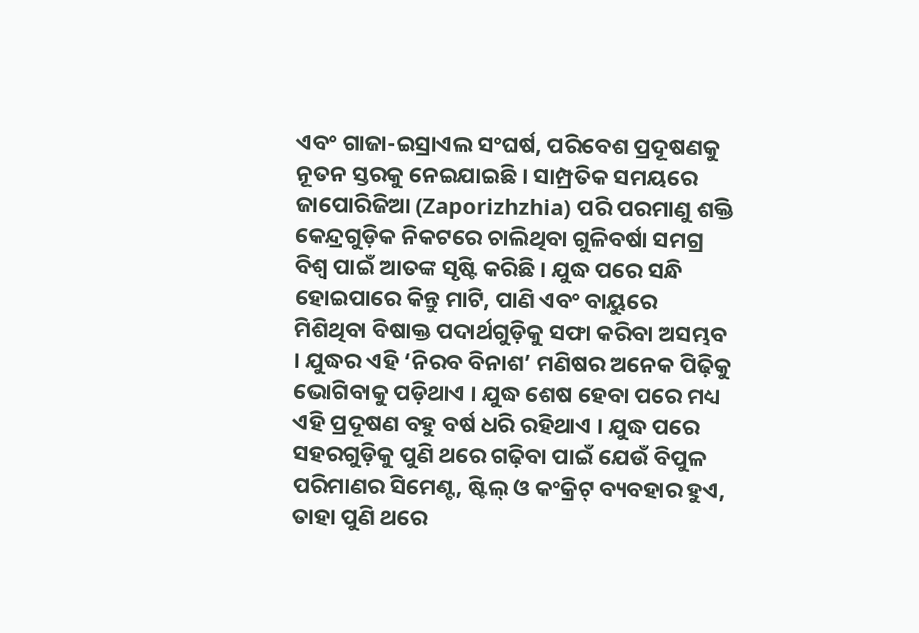ଏବଂ ଗାଜା-ଇସ୍ରାଏଲ ସଂଘର୍ଷ, ପରିବେଶ ପ୍ରଦୂଷଣକୁ ନୂତନ ସ୍ତରକୁ ନେଇଯାଇଛି । ସାମ୍ପ୍ରତିକ ସମୟରେ ଜାପୋରିଜିଆ (Zaporizhzhia) ପରି ପରମାଣୁ ଶକ୍ତି କେନ୍ଦ୍ରଗୁଡ଼ିକ ନିକଟରେ ଚାଲିଥିବା ଗୁଳିବର୍ଷା ସମଗ୍ର ବିଶ୍ୱ ପାଇଁ ଆତଙ୍କ ସୃଷ୍ଟି କରିଛି । ଯୁଦ୍ଧ ପରେ ସନ୍ଧି ହୋଇପାରେ କିନ୍ତୁ ମାଟି, ପାଣି ଏବଂ ବାୟୁରେ ମିଶିଥିବା ବିଷାକ୍ତ ପଦାର୍ଥଗୁଡ଼ିକୁ ସଫା କରିବା ଅସମ୍ଭବ । ଯୁଦ୍ଧର ଏହି ‘ନିରବ ବିନାଶ’ ମଣିଷର ଅନେକ ପିଢ଼ିକୁ ଭୋଗିବାକୁ ପଡ଼ିଥାଏ । ଯୁଦ୍ଧ ଶେଷ ହେବା ପରେ ମଧ୍ୟ ଏହି ପ୍ରଦୂଷଣ ବହୁ ବର୍ଷ ଧରି ରହିଥାଏ । ଯୁଦ୍ଧ ପରେ ସହରଗୁଡ଼ିକୁ ପୁଣି ଥରେ ଗଢ଼ିବା ପାଇଁ ଯେଉଁ ବିପୁଳ ପରିମାଣର ସିମେଣ୍ଟ, ଷ୍ଟିଲ୍ ଓ କଂକ୍ରିଟ୍ ବ୍ୟବହାର ହୁଏ, ତାହା ପୁଣି ଥରେ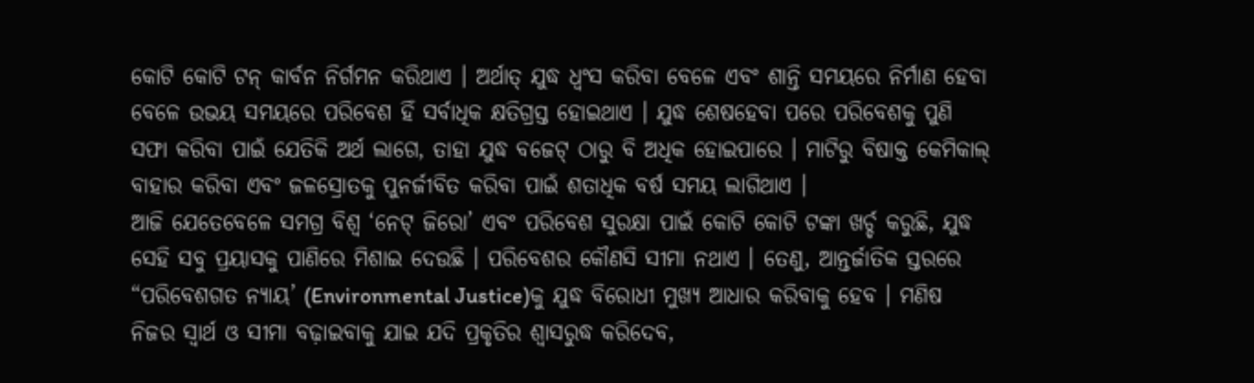କୋଟି କୋଟି ଟନ୍ କାର୍ବନ ନିର୍ଗମନ କରିଥାଏ । ଅର୍ଥାତ୍ ଯୁଦ୍ଧ ଧ୍ୱଂସ କରିବା ବେଳେ ଏବଂ ଶାନ୍ତି ସମୟରେ ନିର୍ମାଣ ହେବା ବେଳେ ଉଭୟ ସମୟରେ ପରିବେଶ ହିଁ ସର୍ବାଧିକ କ୍ଷତିଗ୍ରସ୍ତ ହୋଇଥାଏ । ଯୁଦ୍ଧ ଶେଷହେବା ପରେ ପରିବେଶକୁ ପୁଣି ସଫା କରିବା ପାଇଁ ଯେତିକି ଅର୍ଥ ଲାଗେ, ତାହା ଯୁଦ୍ଧ ବଜେଟ୍ ଠାରୁ ବି ଅଧିକ ହୋଇପାରେ । ମାଟିରୁ ବିଷାକ୍ତ କେମିକାଲ୍ ବାହାର କରିବା ଏବଂ ଜଳସ୍ରୋତକୁ ପୁନର୍ଜୀବିତ କରିବା ପାଇଁ ଶତାଧିକ ବର୍ଷ ସମୟ ଲାଗିଥାଏ ।
ଆଜି ଯେତେବେଳେ ସମଗ୍ର ବିଶ୍ୱ ‘ନେଟ୍ ଜିରୋ’ ଏବଂ ପରିବେଶ ସୁରକ୍ଷା ପାଇଁ କୋଟି କୋଟି ଟଙ୍କା ଖର୍ଚ୍ଚ କରୁଛି, ଯୁଦ୍ଧ ସେହି ସବୁ ପ୍ରୟାସକୁ ପାଣିରେ ମିଶାଇ ଦେଉଛି । ପରିବେଶର କୌଣସି ସୀମା ନଥାଏ । ତେଣୁ, ଆନ୍ତର୍ଜାତିକ ସ୍ତରରେ “ପରିବେଶଗତ ନ୍ୟାୟ’ (Environmental Justice)କୁ ଯୁଦ୍ଧ ବିରୋଧୀ ମୁଖ୍ୟ ଆଧାର କରିବାକୁ ହେବ । ମଣିଷ ନିଜର ସ୍ୱାର୍ଥ ଓ ସୀମା ବଢ଼ାଇବାକୁ ଯାଇ ଯଦି ପ୍ରକୃତିର ଶ୍ୱାସରୁଦ୍ଧ କରିଦେବ,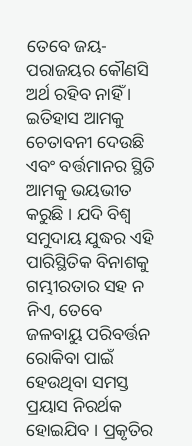ତେବେ ଜୟ-ପରାଜୟର କୌଣସି ଅର୍ଥ ରହିବ ନାହିଁ ।
ଇତିହାସ ଆମକୁ ଚେତାବନୀ ଦେଉଛି ଏବଂ ବର୍ତ୍ତମାନର ସ୍ଥିତି ଆମକୁ ଭୟଭୀତ କରୁଛି । ଯଦି ବିଶ୍ୱ ସମୁଦାୟ ଯୁଦ୍ଧର ଏହି ପାରିସ୍ଥିତିକ ବିନାଶକୁ ଗମ୍ଭୀରତାର ସହ ନ ନିଏ, ତେବେ ଜଳବାୟୁ ପରିବର୍ତ୍ତନ ରୋକିବା ପାଇଁ ହେଉଥିବା ସମସ୍ତ ପ୍ରୟାସ ନିରର୍ଥକ ହୋଇଯିବ । ପ୍ରକୃତିର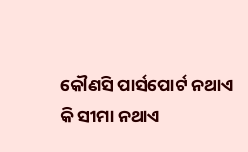କୌଣସି ପାର୍ସପୋର୍ଟ ନଥାଏ କି ସୀମା ନଥାଏ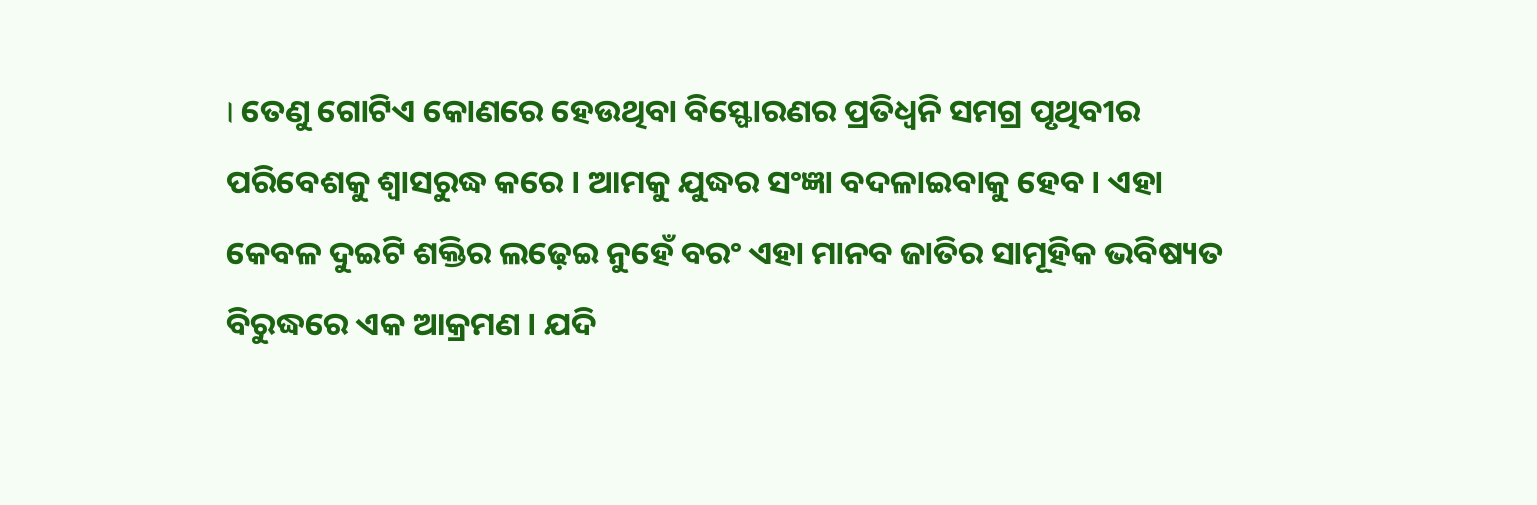। ତେଣୁ ଗୋଟିଏ କୋଣରେ ହେଉଥିବା ବିସ୍ଫୋରଣର ପ୍ରତିଧ୍ୱନି ସମଗ୍ର ପୃଥିବୀର ପରିବେଶକୁ ଶ୍ୱାସରୁଦ୍ଧ କରେ । ଆମକୁ ଯୁଦ୍ଧର ସଂଜ୍ଞା ବଦଳାଇବାକୁ ହେବ । ଏହା କେବଳ ଦୁଇଟି ଶକ୍ତିର ଲଢ଼େଇ ନୁହେଁ ବରଂ ଏହା ମାନବ ଜାତିର ସାମୂହିକ ଭବିଷ୍ୟତ ବିରୁଦ୍ଧରେ ଏକ ଆକ୍ରମଣ । ଯଦି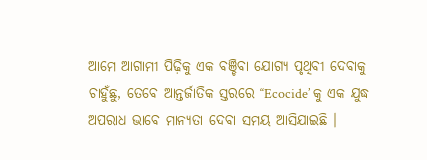ଆମେ ଆଗାମୀ ପିଢ଼ିକୁ ଏକ ବଞ୍ଚିବା ଯୋଗ୍ୟ ପୃଥିବୀ ଦେବାକୁ ଚାହୁଁଛୁ, ତେବେ ଆନ୍ତର୍ଜାତିକ ସ୍ତରରେ ‘‘Ecocide’ କୁ ଏକ ଯୁଦ୍ଧ ଅପରାଧ ଭାବେ ମାନ୍ୟତା ଦେବା ସମୟ ଆସିଯାଇଛି ।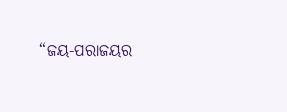“ଜୟ-ପରାଜୟର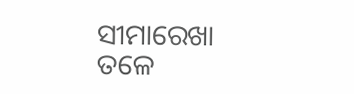ସୀମାରେଖା ତଳେ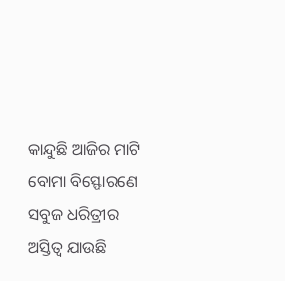କାନ୍ଦୁଛି ଆଜିର ମାଟି
ବୋମା ବିସ୍ଫୋରଣେ ସବୁଜ ଧରିତ୍ରୀର ଅସ୍ତିତ୍ୱ ଯାଉଛି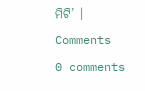ମିଟି’ ।
Comments
0 comments